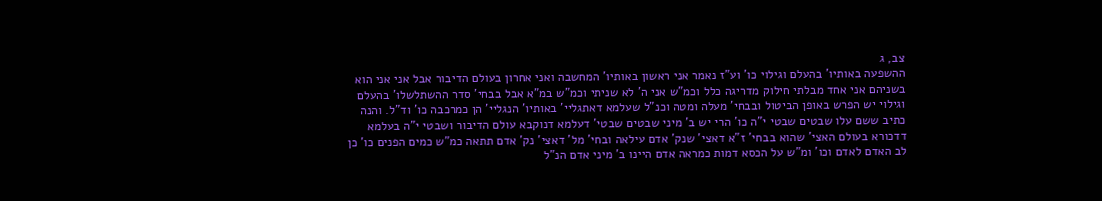צב, ג
ההשפעה באותיו' בהעלם וגילוי כו' וע"ז נאמר אני ראשון באותיו' המחשבה ואני אחרון בעולם הדיבור אבל אני אני הוא בשניהם אני אחד מבלתי חילוק מדריגה כלל וכמ"ש אני ה' לא שניתי וכמ"ש במ"א אבל בבחי' סדר ההשתלשלו' בהעלם וגילוי יש הפרש באופן הביטול ובבחי' מעלה ומטה וכנ"ל שעלמא דאתגליי' באותיו' הנגליי' הן כמרכבה כו' וד"ל. והנה כתיב ששם עלו שבטים שבטי י"ה כו' הרי יש ב' מיני שבטים שבטי' דעלמא דנוקבא עולם הדיבור ושבטי י"ה בעלמא דדכורא בעולם האצי' שהוא בבחי' ז"א דאצי' שנק' אדם עילאה ובחי' מל' דאצי' נק' אדם תתאה כמ"ש כמים הפנים כו' כן לב האדם לאדם וכו' ומ"ש על הכסא דמות כמראה אדם היינו ב' מיני אדם הנ"ל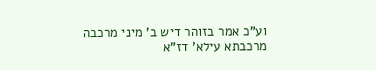וע"כ אמר בזוהר דיש ב' מיני מרכבה מרכבתא עילא' דז"א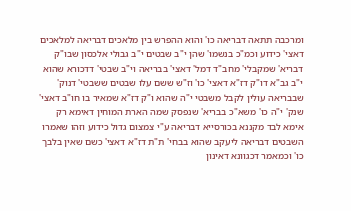ומרכבה תתאה דבריאה כו' והוא ההפרש בין מלאכים דבריאה למלאכים דאצי' כידוע וכמ"כ בנשמו' שהן י"ב שבטים י"ב גבולי אלכסון שבו"ק דבריא' שמקבלי' מחב"ד דמל' דאצי' בבריאה וי"ב שבטי' דדכורא שהוא י"ב גב"א דו"ק דז"א דאצי' כו' וז"ש ששם עלו שבטים ששבטי' דנוק' שבבריאה עולין לקבל משבטי י"ה שהוא ו"ק דז"א שמאיר בו חו"ב דאצי' שנק' י"ה כו' משא"כ בבריא' שנפסק שמה הארת המוחין דאימא רק אימא לבד מקננא בכורסייא דבריאה ע"י צמצום גדול כידוע וזהו שאמרו השבטים דבריאה ליעקב שהוא בבחי' ת"ת דז"א דאצי' כשם שאין בלבך כו' וכמאמר דכגוונא דאינון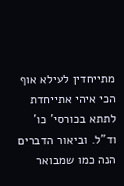מתייחדין לעילא אוף הכי איהי אתייחדת לתתא בכורסי' כו' וד"ל. וביאור הדברים הנה כמו שמבואר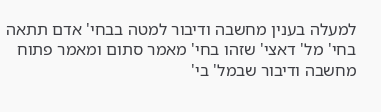למעלה בענין מחשבה ודיבור למטה בבחי' אדם תתאה בחי' מל' דאצי' שזהו בחי' מאמר סתום ומאמר פתוח מחשבה ודיבור שבמל' בי'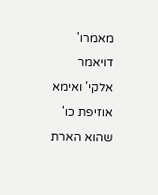מאמרו' דויאמר אלקי' ואימא אוזיפת כו' שהוא הארת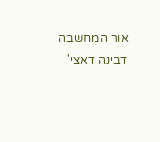אור המחשבה דבינה דאצי'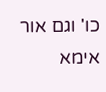כו' וגם אור אימא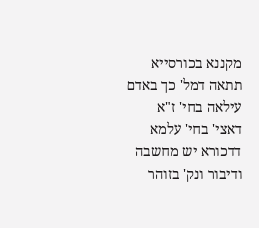מקננא בכורסייא תתאה דמל' כך באדם עילאה בחי' ז"א דאצי' בחי' עלמא דדכורא יש מחשבה ודיבור ונק' בזוהר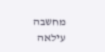מחשבה עילאה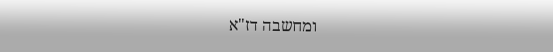ומחשבה דז"א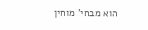הוא מבחי' מוחין